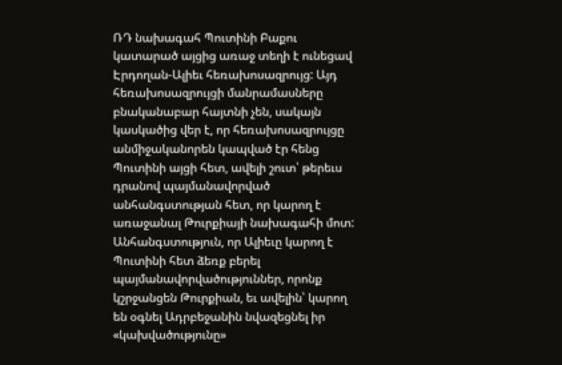ՌԴ նախագահ Պուտինի Բաքու կատարած այցից առաջ տեղի է ունեցավ Էրդողան-Ալիեւ հեռախոսազրույց: Այդ հեռախոսազրույցի մանրամասները բնականաբար հայտնի չեն, սակայն կասկածից վեր է, որ հեռախոսազրույցը անմիջականորեն կապված էր հենց Պուտինի այցի հետ, ավելի շուտ՝ թերեւս դրանով պայմանավորված անհանգստության հետ, որ կարող է առաջանալ Թուրքիայի նախագահի մոտ: Անհանգստություն, որ Ալիեւը կարող է Պուտինի հետ ձեռք բերել պայմանավորվածություններ, որոնք կշրջանցեն Թուրքիան, եւ ավելին՝ կարող են օգնել Ադրբեջանին նվազեցնել իր «կախվածությունը»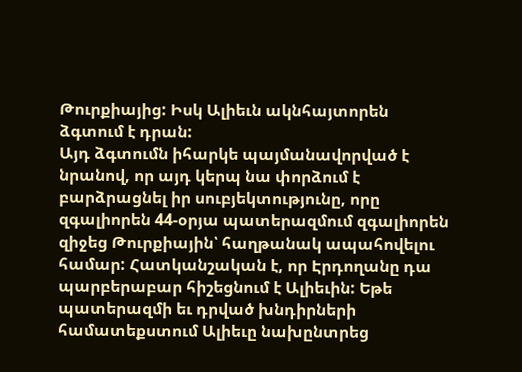Թուրքիայից: Իսկ Ալիեւն ակնհայտորեն ձգտում է դրան:
Այդ ձգտումն իհարկե պայմանավորված է նրանով, որ այդ կերպ նա փորձում է բարձրացնել իր սուբյեկտությունը, որը զգալիորեն 44-օրյա պատերազմում զգալիորեն զիջեց Թուրքիային՝ հաղթանակ ապահովելու համար: Հատկանշական է, որ Էրդողանը դա պարբերաբար հիշեցնում է Ալիեւին: Եթե պատերազմի եւ դրված խնդիրների համատեքստում Ալիեւը նախընտրեց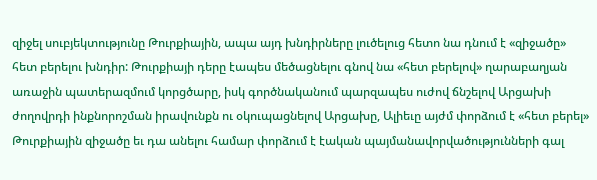զիջել սուբյեկտությունը Թուրքիային, ապա այդ խնդիրները լուծելուց հետո նա դնում է «զիջածը» հետ բերելու խնդիր: Թուրքիայի դերը էապես մեծացնելու գնով նա «հետ բերելով» ղարաբաղյան առաջին պատերազմում կորցծարը, իսկ գործնականում պարզապես ուժով ճնշելով Արցախի ժողովրդի ինքնորոշման իրավունքն ու օկուպացնելով Արցախը, Ալիեւը այժմ փորձում է «հետ բերել» Թուրքիային զիջածը եւ դա անելու համար փորձում է էական պայմանավորվածությունների գալ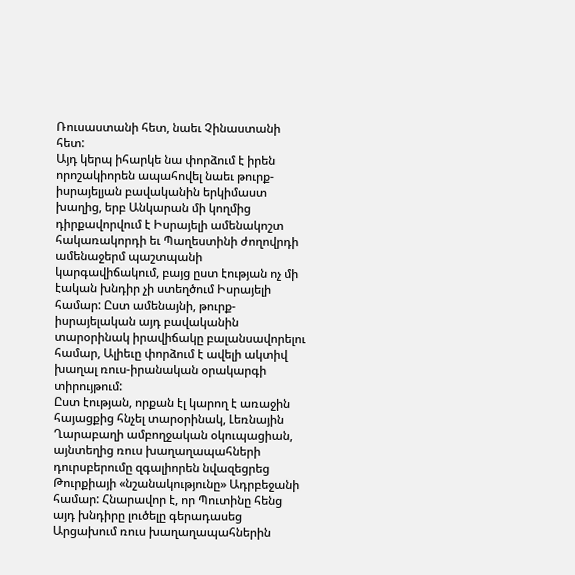Ռուսաստանի հետ, նաեւ Չինաստանի հետ:
Այդ կերպ իհարկե նա փորձում է իրեն որոշակիորեն ապահովել նաեւ թուրք-իսրայելյան բավականին երկիմաստ խաղից, երբ Անկարան մի կողմից դիրքավորվում է Իսրայելի ամենակոշտ հակառակորդի եւ Պաղեստինի ժողովրդի ամենաջերմ պաշտպանի կարգավիճակում, բայց ըստ էության ոչ մի էական խնդիր չի ստեղծում Իսրայելի համար: Ըստ ամենայնի, թուրք-իսրայելական այդ բավականին տարօրինակ իրավիճակը բալանսավորելու համար, Ալիեւը փորձում է ավելի ակտիվ խաղալ ռուս-իրանական օրակարգի տիրույթում:
Ըստ էության, որքան էլ կարող է առաջին հայացքից հնչել տարօրինակ, Լեռնային Ղարաբաղի ամբողջական օկուպացիան, այնտեղից ռուս խաղաղապահների դուրսբերումը զգալիորեն նվազեցրեց Թուրքիայի «նշանակությունը» Ադրբեջանի համար: Հնարավոր է, որ Պուտինը հենց այդ խնդիրը լուծելը գերադասեց Արցախում ռուս խաղաղապահներին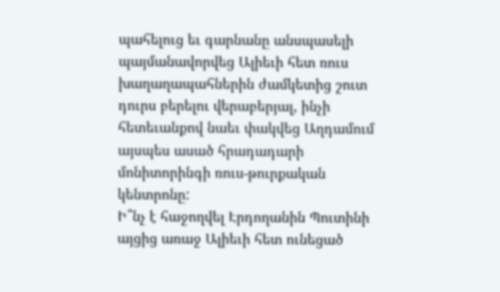պահելուց եւ գարնանը անսպասելի պայմանավորվեց Ալիեւի հետ ռուս խաղաղապահներին ժամկետից շուտ դուրս բերելու վերաբերյալ, ինչի հետեւանքով նաեւ փակվեց Աղդամում այսպես ասած հրադադարի մոնիտորինգի ռուս-թուրքական կենտրոնը:
Ի՞նչ է հաջողվել Էրդողանին Պուտինի այցից առաջ Ալիեւի հետ ունեցած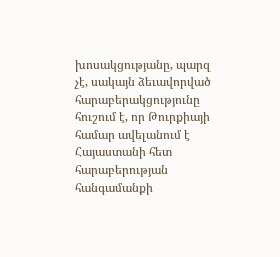խոսակցությանը, պարզ չէ, սակայն ձեւավորված հարաբերակցությունը հուշում է, որ Թուրքիայի համար ավելանում է Հայաստանի հետ հարաբերության հանգամանքի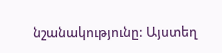նշանակությունը: Այստեղ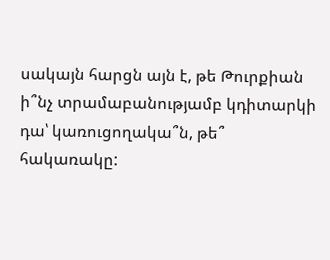սակայն հարցն այն է, թե Թուրքիան ի՞նչ տրամաբանությամբ կդիտարկի դա՝ կառուցողակա՞ն, թե՞ հակառակը: